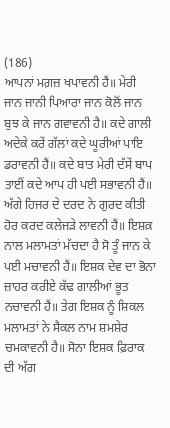(186)
ਆਪਨਾਂ ਮਗ਼ਜ਼ ਖਪਾਵਨੀ ਹੈਂ॥ ਮੇਰੀ ਜਾਨ ਜਾਨੀ ਪਿਆਰਾ ਜਾਨ ਕੋਲੋਂ ਜਾਨ ਬੁਝ ਕੇ ਜਾਨ ਗਵਾਵਨੀ ਹੈ॥ ਕਦੇ ਗਾਲੀ ਅਦੇਕੇ ਕਰੇਂ ਗੱਲਾਂ ਕਦੇ ਘੂਰੀਆਂ ਪਾਇ ਡਰਾਵਨੀ ਹੈਂ॥ ਕਦੇ ਬਾਤ ਮੇਰੀ ਦੱਸੇਂ ਬਾਪ ਤਾਈਂ ਕਦੇ ਆਪ ਹੀ ਪਈ ਸਭਾਵਨੀ ਹੈਂ॥ ਅੱਗੇ ਹਿਜਰ ਦੇ ਦਰਦ ਨੇ ਗੁਰਦ ਕੀਤੀ ਹੋਰ ਕਰਦ ਕਲੇਜੜੇ ਲਾਵਨੀ ਹੈਂ॥ ਇਸ਼ਕ਼ ਨਾਲ ਮਲਾਮਤਾਂ ਮੱਚਦਾ ਹੈ ਸੋ ਤੂੰ ਜਾਨ ਕੇ ਪਈ ਮਚਾਵਨੀ ਹੈਂ॥ ਇਸ਼ਕ ਦੇਵ ਦਾ ਭੋਨਾ ਜ਼ਾਹਰ ਕਰੀਏ ਕੱਢ ਗਾਲੀਆਂ ਭੂਤ ਨਚਾਵਨੀ ਹੈਂ॥ ਤੇਗ ਇਸ਼ਕ ਨੂੰ ਸ਼ਿਕਲ ਮਲਾਮਤਾਂ ਨੇ ਸੈਕਲ ਨਾਮ ਸ਼ਮਸ਼ੇਰ ਚਮਕਾਵਨੀ ਹੈ॥ ਸੋਨਾ ਇਸ਼ਕ ਫ਼ਿਰਾਕ ਦੀ ਅੱਗ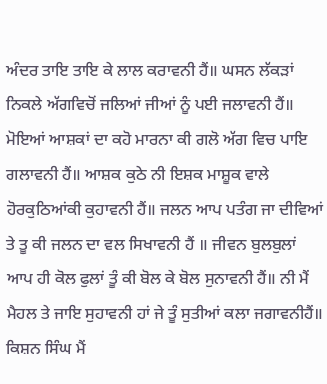ਅੰਦਰ ਤਾਇ ਤਾਇ ਕੇ ਲਾਲ ਕਰਾਵਨੀ ਹੈਂ॥ ਘਸਨ ਲੱਕੜਾਂ ਨਿਕਲੇ ਅੱਗਵਿਚੋਂ ਜਲਿਆਂ ਜੀਆਂ ਨੂੰ ਪਈ ਜਲਾਵਨੀ ਹੈਂ॥ ਮੋਇਆਂ ਆਸ਼ਕਾਂ ਦਾ ਕਹੋ ਮਾਰਨਾ ਕੀ ਗਲੋ ਅੱਗ ਵਿਚ ਪਾਇ ਗਲਾਵਨੀ ਹੈਂ॥ ਆਸ਼ਕ ਕੁਠੇ ਨੀ ਇਸ਼ਕ ਮਾਸ਼ੂਕ ਵਾਲੇ ਹੋਰਕੁਠਿਆਂਕੀ ਕੁਹਾਵਨੀ ਹੈਂ॥ ਜਲਨ ਆਪ ਪਤੰਗ ਜਾ ਦੀਵਿਆਂ ਤੇ ਤੂ ਕੀ ਜਲਨ ਦਾ ਵਲ ਸਿਖਾਵਨੀ ਹੈਂ ॥ ਜੀਵਨ ਬੁਲਬੁਲਾਂ ਆਪ ਹੀ ਕੋਲ ਫੁਲਾਂ ਤੂੰ ਕੀ ਬੋਲ ਕੇ ਬੋਲ ਸੁਨਾਵਨੀ ਹੈਂ॥ ਨੀ ਮੈਂ ਮੈਹਲ ਤੇ ਜਾਇ ਸੁਹਾਵਨੀ ਹਾਂ ਜੇ ਤੂੰ ਸੁਤੀਆਂ ਕਲਾ ਜਗਾਵਨੀਹੈਂ॥ ਕਿਸ਼ਨ ਸਿੰਘ ਮੈਂ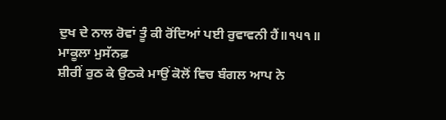ਦੁਖ ਦੇ ਨਾਲ ਰੋਵਾਂ ਤੂੰ ਕੀ ਰੋਂਦਿਆਂ ਪਈ ਰੁਵਾਵਨੀ ਹੈਂ॥੧੫੧॥
ਮਾਕੂਲਾ ਮੁਸੱਨਫ਼
ਸ਼ੀਰੀਂ ਰੁਠ ਕੇ ਉਠਕੇ ਮਾਉਂ ਕੋਲੋਂ ਵਿਚ ਬੰਗਲ ਆਪ ਨੇ